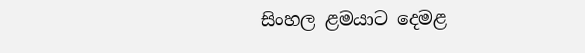සිංහල ළමයාට දෙමළ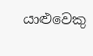යාළුවෙකු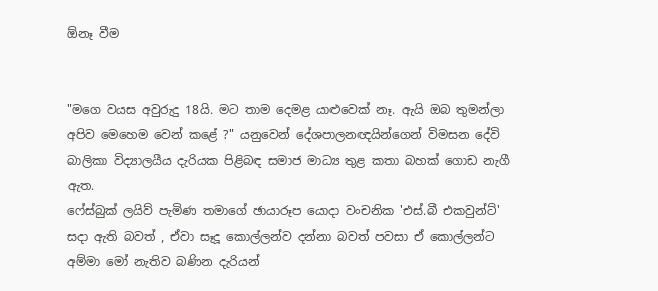ඕනෑ වීම


"මගෙ වයස අවුරුදු 18යි. මට තාම දෙමළ යාළුවෙක් නෑ. ඇයි ඔබ තුමන්ලා අපිව මෙහෙම වෙන් කළේ ?" යනුවෙන් දේශපාලනඥයින්ගෙන් විමසන දේවි බාලිකා විද්‍යාලයීය දැරියක පිළිබඳ සමාජ මාධ්‍ය තුළ කතා බහක් ගොඩ නැගී ඇත.
ෆේස්බුක් ලයිව් පැමිණ තමාගේ ඡායාරූප යොදා වංචනික 'එස්.බී එකවුන්ට්' සදා ඇති බවත් , ඒවා සෑදූ කොල්ලන්ව දන්නා බවත් පවසා ඒ කොල්ලන්ට අම්මා මෝ නැතිව බණින දැරියන්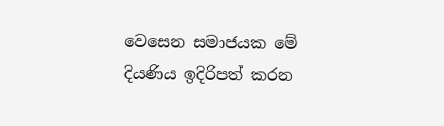වෙසෙන සමාජයක මේ දියණිය ඉදිරිපත් කරන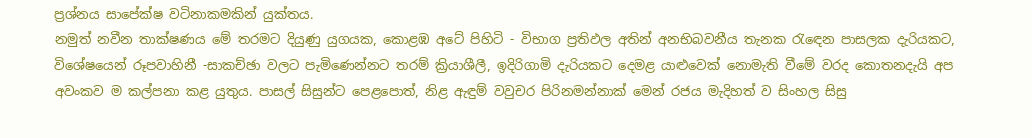ප්‍රශ්නය සාපේක්ෂ වටිනාකමකින් යුක්තය.
නමුත් නවීන තාක්ෂණය මේ තරමට දියුණු යුගයක, කොළඹ අටේ පිහිටි - විභාග ප්‍රතිඵල අතින් අනභිබවනීය තැනක රැඳෙන පාසලක දැරියකට, විශේෂයෙන් රූපවාහිනී -සාකච්ඡා වලට පැමිණෙන්නට තරම් ක්‍රියාශීලී, ඉදිරිගාමි දැරියකට දෙමළ යාළුවෙක් නොමැති වීමේ වරද කොතනදැයි අප අවංකව ම කල්පනා කළ යුතුය. පාසල් සිසුන්ට පෙළපොත්, නිළ ඇඳුම් වවුචර පිරිනමන්නාක් මෙන් රජය මැදිහත් ව සිංහල සිසු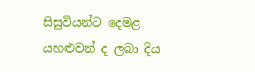සිසුවියන්ට දෙමළ යහළුවන් ද ලබා දිය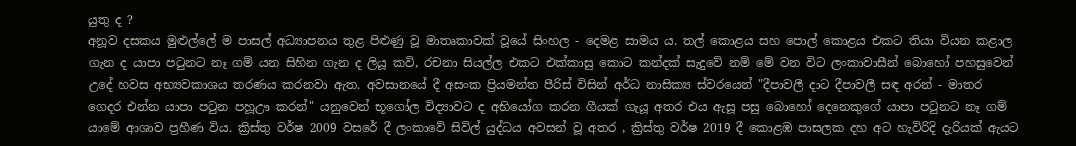යුතු ද ?
අනූව දසකය මුළුල්ලේ ම පාසල් අධ්‍යාපනය තුළ පිළුණු වූ මාතෘකාවක් වූයේ සිංහල - දෙමළ සාමය ය. තල් කොළය සහ පොල් කොළය එකට තියා වියන කළාල ගැන ද යාපා පටුනට නෑ ගම් යන සිහින ගැන ද ලියූ කවි, රචනා සියල්ල එකට එක්කාසු කොට කන්දක් සැදුවේ නම් මේ වන විට ලංකාවාසීන් බොහෝ පහසුවෙන් උදේ හවස අභ්‍යවකාශය තරණය කරනවා ඇත. අවසානයේ දී අසංක ප්‍රියමන්ත පීරිස් විසින් අර්ධ නාසික්‍ය ස්වරයෙන් "දීපාවලී දාට දීපාවලී සඳ අරන් - මාතර ගෙදර එන්න යාපා පටුන පහූඌ කරන්" යනුවෙන් භූගෝල විද්‍යාවට ද අභියෝග කරන ගීයක් ගැයූ අතර එය ඇසූ පසු බොහෝ දෙනෙකුගේ යාපා පටුනට නෑ ගම් යාමේ ආශාව ප්‍රහීණ විය. ක්‍රිස්තු වර්ෂ 2009 වසරේ දී ලංකාවේ සිවිල් යුද්ධය අවසන් වූ අතර , ක්‍රිස්තු වර්ෂ 2019 දී කොළඹ පාසලක දහ අට හැවිරිදි දැරියක් ඇයට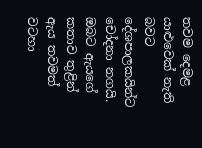තවම දෙමළ යාළුවෙක් නැති බවට දේශපාලකයින්ට චෝදනා නගයි. ඔබට ඇයගේ කතාව තුළින් ඇය තවමත් වටහා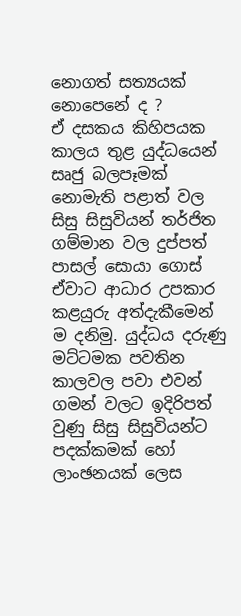නොගත් සත්‍යයක් නොපෙනේ ද ?
ඒ දසකය කිහිපයක කාලය තුළ යුද්ධයෙන් සෘජු බලපෑමක් නොමැති පළාත් වල සිසු සිසුවියන් තර්ජිත ගම්මාන වල දුප්පත් පාසල් සොයා ගොස් ඒවාට ආධාර උපකාර කළයුරු අත්දැකීමෙන් ම දනිමු. යුද්ධය දරුණු මට්ටමක පවතින කාලවල පවා එවන් ගමන් වලට ඉදිරිපත් වුණු සිසු සිසුවියන්ට පදක්කමක් හෝ ලාංඡනයක් ලෙස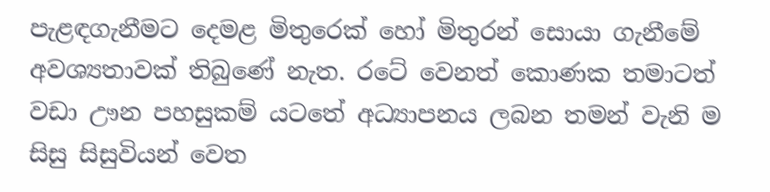පැළඳගැනීමට දෙමළ මිතුරෙක් හෝ මිතුරන් සොයා ගැනීමේ අවශ්‍යතාවක් තිබුණේ නැත. රටේ වෙනත් කොණක තමාටත් වඩා ඌන පහසුකම් යටතේ අධ්‍යාපනය ලබන තමන් වැනි ම සිසු සිසුවියන් වෙත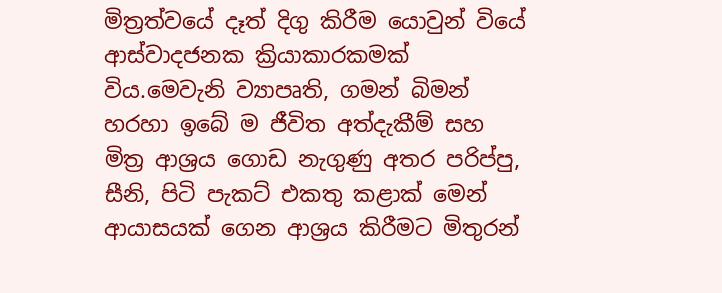මිත්‍රත්වයේ දෑත් දිගු කිරීම යොවුන් වියේ ආස්වාදජනක ක්‍රියාකාරකමක් විය.මෙවැනි ව්‍යාපෘති, ගමන් බිමන් හරහා ඉබේ ම ජීවිත අත්දැකීම් සහ මිත්‍ර ආශ්‍රය ගොඩ නැගුණු අතර පරිප්පු, සීනි, පිටි පැකට් එකතු කළාක් මෙන් ආයාසයක් ගෙන ආශ්‍රය කිරීමට මිතුරන්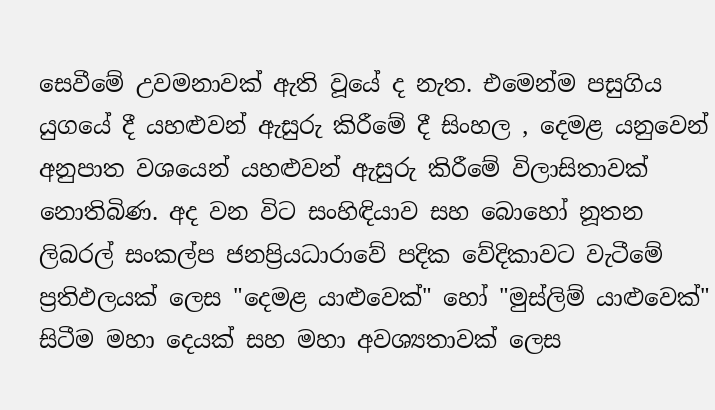සෙවීමේ උවමනාවක් ඇති වූයේ ද නැත. එමෙන්ම පසුගිය යුගයේ දී යහළුවන් ඇසුරු කිරීමේ දී සිංහල , දෙමළ යනුවෙන් අනුපාත වශයෙන් යහළුවන් ඇසුරු කිරීමේ විලාසිතාවක් නොතිබිණ. අද වන විට සංහිඳියාව සහ බොහෝ නූතන ලිබරල් සංකල්ප ජනප්‍රියධාරාවේ පදික වේදිකාවට වැටීමේ ප්‍රතිඵලයක් ලෙස "දෙමළ යාළුවෙක්" හෝ "මුස්ලිම් යාළුවෙක්" සිටීම මහා දෙයක් සහ මහා අවශ්‍යතාවක් ලෙස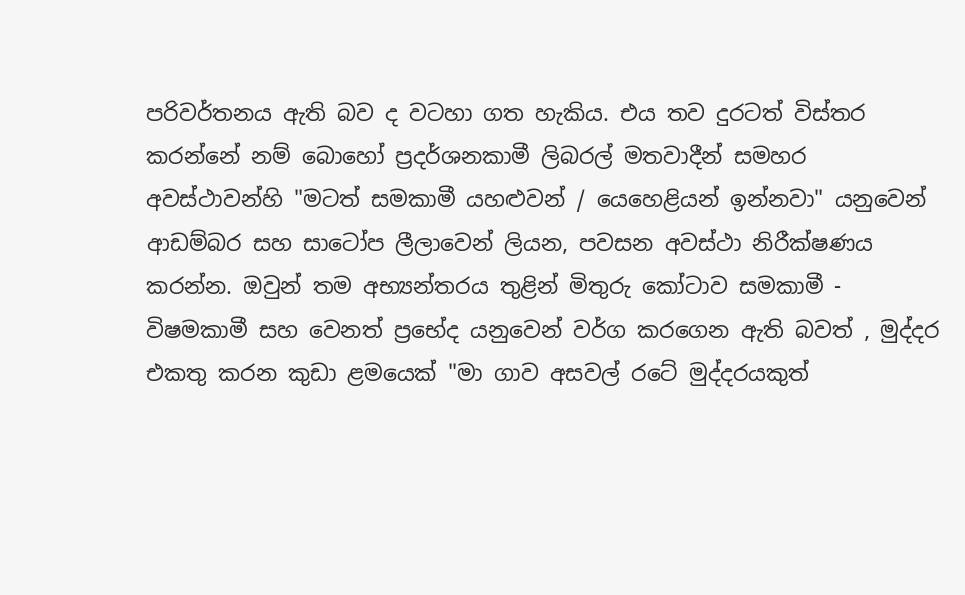පරිවර්තනය ඇති බව ද වටහා ගත හැකිය. එය තව දුරටත් විස්තර කරන්නේ නම් බොහෝ ප්‍රදර්ශනකාමී ලිබරල් මතවාදීන් සමහර අවස්ථාවන්හි "මටත් සමකාමී යහළුවන් / යෙහෙළියන් ඉන්නවා" යනුවෙන් ආඩම්බර සහ සාටෝප ලීලාවෙන් ලියන, පවසන අවස්ථා නිරීක්ෂණය කරන්න. ඔවුන් තම අභ්‍යන්තරය තුළින් මිතුරු කෝටාව සමකාමී - විෂමකාමී සහ වෙනත් ප්‍රභේද යනුවෙන් වර්ග කරගෙන ඇති බවත් , මුද්දර එකතු කරන කුඩා ළමයෙක් "මා ගාව අසවල් රටේ මුද්දරයකුත්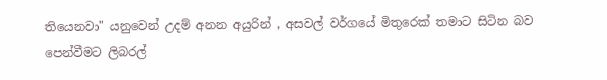තියෙනවා" යනුවෙන් උදම් අනන අයුරින් , අසවල් වර්ගයේ මිතුරෙක් තමාට සිටින බව පෙන්වීමට ලිබරල්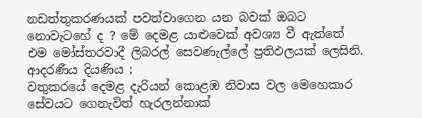නඩත්තුකරණයක් පවත්වාගෙන යන බවක් ඔබට නොවැටහේ ද ? මේ දෙමළ යාළුවෙක් අවශ්‍ය වී ඇත්තේ එම මෝස්තරවාදී ලිබරල් සෙවණැල්ලේ ප්‍රතිඵලයක් ලෙසිනි.
ආදරණීය දියණිය ;
වතුකරයේ දෙමළ දැරියන් කොළඹ නිවාස වල මෙහෙකාර සේවයට ගෙනැවිත් හැරලන්නාක්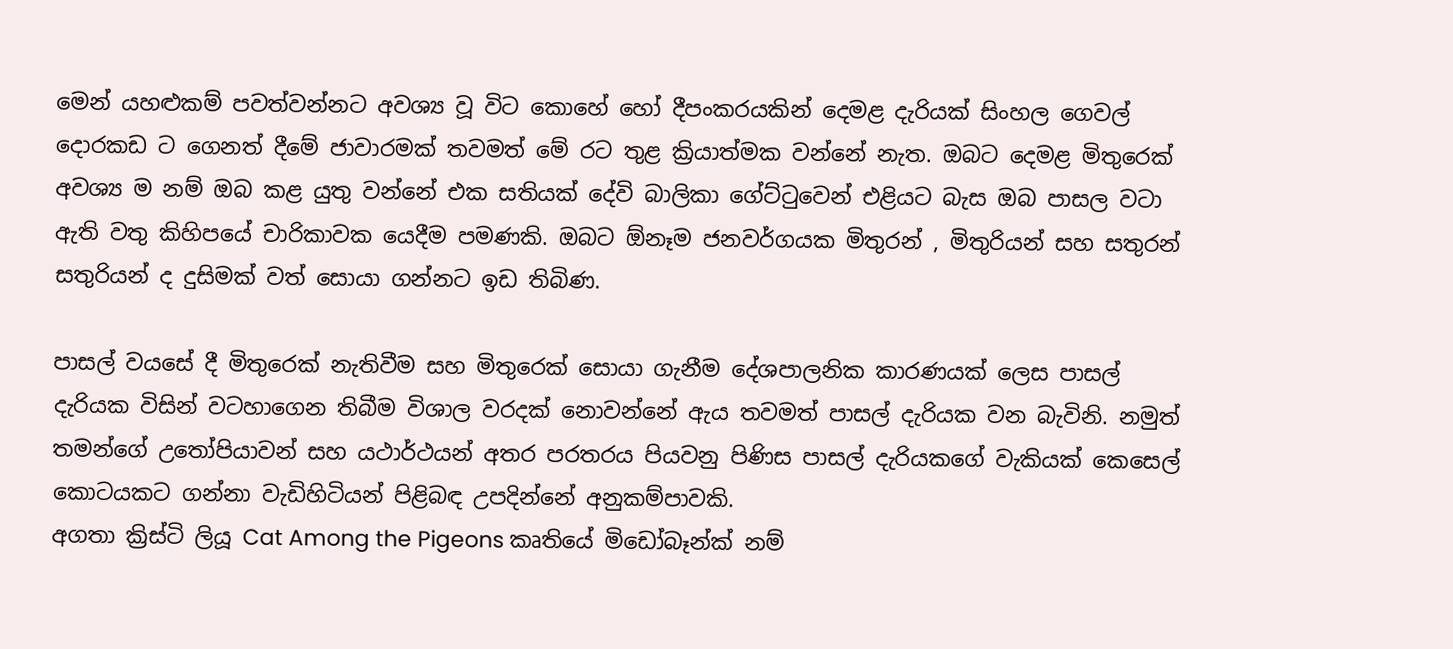මෙන් යහළුකම් පවත්වන්නට අවශ්‍ය වූ විට කොහේ හෝ දීපංකරයකින් දෙමළ දැරියක් සිංහල ගෙවල් දොරකඩ ට ගෙනත් දීමේ ජාවාරමක් තවමත් මේ රට තුළ ක්‍රියාත්මක වන්නේ නැත. ඔබට දෙමළ මිතුරෙක් අවශ්‍ය ම නම් ඔබ කළ යුතු වන්නේ එක සතියක් දේවි බාලිකා ගේට්ටුවෙන් එළියට බැස ඔබ පාසල වටා ඇති වතු කිහිපයේ චාරිකාවක යෙදීම පමණකි. ඔබට ඕනෑම ජනවර්ගයක මිතුරන් , මිතුරියන් සහ සතුරන් සතුරියන් ද දුසිමක් වත් සොයා ගන්නට ඉඩ තිබිණ.

පාසල් වයසේ දී මිතුරෙක් නැතිවීම සහ මිතුරෙක් සොයා ගැනීම දේශපාලනික කාරණයක් ලෙස පාසල් දැරියක විසින් වටහාගෙන තිබීම විශාල වරදක් නොවන්නේ ඇය තවමත් පාසල් දැරියක වන බැවිනි. නමුත් තමන්ගේ උතෝපියාවන් සහ යථාර්ථයන් අතර පරතරය පියවනු පිණිස පාසල් දැරියකගේ වැකියක් කෙසෙල් කොටයකට ගන්නා වැඩිහිටියන් පිළිබඳ උපදින්නේ අනුකම්පාවකි.
අගතා ක්‍රිස්ටි ලියූ Cat Among the Pigeons කෘතියේ මිඩෝබෑන්ක් නම්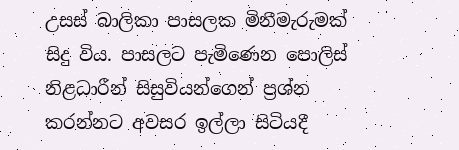උසස් බාලිකා පාසලක මිනීමැරුමක් සිදු විය. පාසලට පැමිණෙන පොලිස් නිළධාරීන් සිසුවියන්ගෙන් ප්‍රශ්න කරන්නට අවසර ඉල්ලා සිටියදී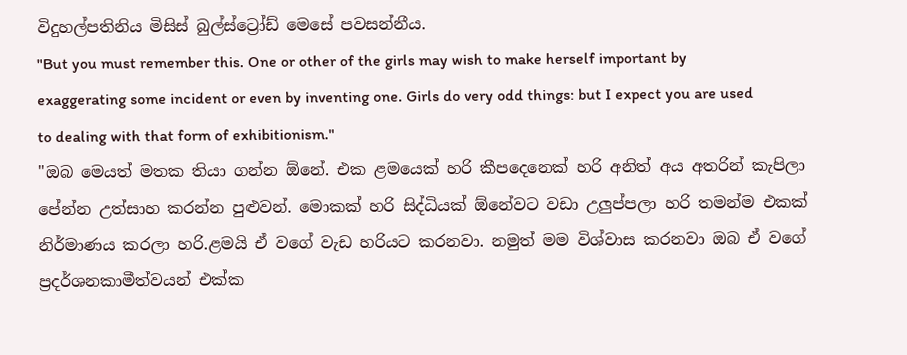විදුහල්පතිනිය මිසිස් බුල්ස්ට්‍රෝඩ් මෙසේ පවසන්නීය.
"But you must remember this. One or other of the girls may wish to make herself important by exaggerating some incident or even by inventing one. Girls do very odd things: but I expect you are used to dealing with that form of exhibitionism."
"ඔබ මෙයත් මතක තියා ගන්න ඕනේ. එක ළමයෙක් හරි කීපදෙනෙක් හරි අනිත් අය අතරින් කැපිලා පේන්න උත්සාහ කරන්න පුළුවන්. මොකක් හරි සිද්ධියක් ඕනේවට වඩා උලුප්පලා හරි තමන්ම එකක් නිර්මාණය කරලා හරි.ළමයි ඒ වගේ වැඩ හරියට කරනවා. නමුත් මම විශ්වාස කරනවා ඔබ ඒ වගේ ප්‍රදර්ශනකාමීත්වයන් එක්ක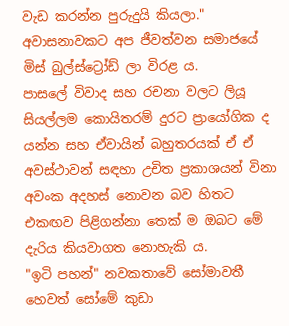වැඩ කරන්න පුරුදුයි කියලා."
අවාසනාවකට අප ජීවත්වන සමාජයේ මිස් බුල්ස්ට්‍රෝඩ් ලා විරළ ය.
පාසලේ විවාද සහ රචනා වලට ලියූ සියල්ලම කොයිතරම් දුරට ප්‍රායෝගික ද යන්න සහ ඒවායින් බහුතරයක් ඒ ඒ අවස්ථාවන් සඳහා උචිත ප්‍රකාශයන් විනා අවංක අදහස් නොවන බව හිතට එකඟව පිළිගන්නා තෙක් ම ඔබට මේ දැරිය කියවාගත නොහැකි ය.
"ඉටි පහන්" නවකතාවේ සෝමාවතී හෙවත් සෝමේ කුඩා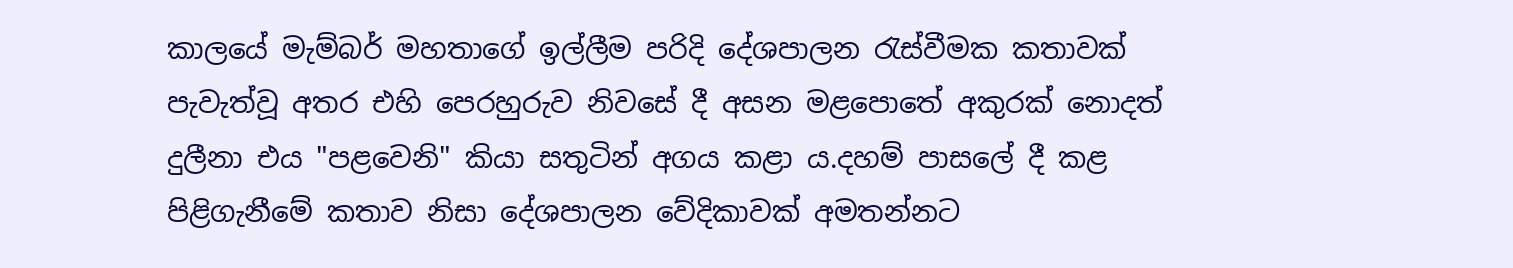කාලයේ මැම්බර් මහතාගේ ඉල්ලීම පරිදි දේශපාලන රැස්වීමක කතාවක් පැවැත්වූ අතර එහි පෙරහුරුව නිවසේ දී අසන මළපොතේ අකුරක් නොදත් දුලීනා එය "පළවෙනි" කියා සතුටින් අගය කළා ය.දහම් පාසලේ දී කළ පිළිගැනීමේ කතාව නිසා දේශපාලන වේදිකාවක් අමතන්නට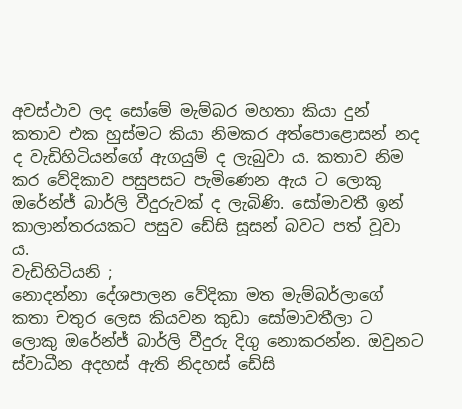අවස්ථාව ලද සෝමේ මැම්බර මහතා කියා දුන් කතාව එක හුස්මට කියා නිමකර අත්පොළොසන් නද ද වැඩිහිටියන්ගේ ඇගයුම් ද ලැබුවා ය. කතාව නිම කර වේදිකාව පසුපසට පැමිණෙන ඇය ට ලොකු ඔරේන්ජ් බාර්ලි වීදුරුවක් ද ලැබිණි. සෝමාවතී ඉන් කාලාන්තරයකට පසුව ඩේසි සූසන් බවට පත් වූවා ය.
වැඩිහිටියනි ;
නොදන්නා දේශපාලන වේදිකා මත මැම්බර්ලාගේ කතා චතුර ලෙස කියවන කුඩා සෝමාවතීලා ට ලොකු ඔරේන්ජ් බාර්ලි වීදුරු දිගු නොකරන්න. ඔවුනට ස්වාධීන අදහස් ඇති නිදහස් ඩේසි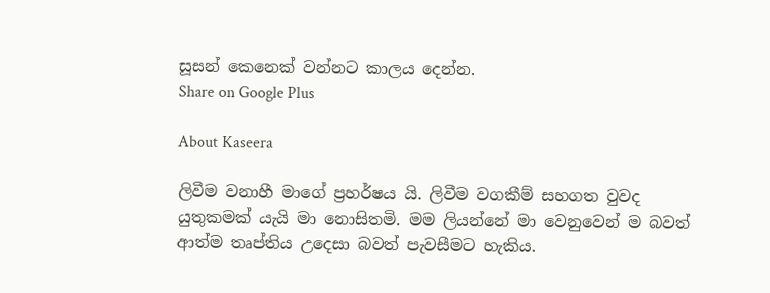සූසන් කෙනෙක් වන්නට කාලය දෙන්න.
Share on Google Plus

About Kaseera

ලිවීම වනාහී මාගේ ප්‍රහර්ෂය යි. ලිවීම වගකීම් සහගත වුවද යුතුකමක් යැයි මා නොසිතමි. මම ලියන්නේ මා වෙනුවෙන් ම බවත් ආත්ම තෘප්තිය උදෙසා බවත් පැවසීමට හැකිය.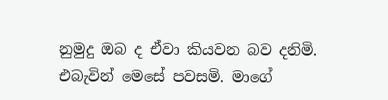නුමුදු ඔබ ද ඒවා කියවන බව දනිමි. එබැවින් මෙසේ පවසමි. මාගේ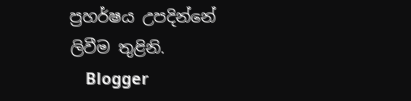ප්‍රහර්ෂය උපදින්නේ ලිවීම තුළිනි.
    Blogger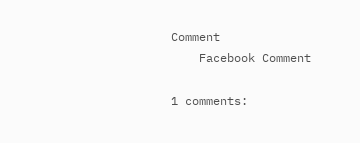Comment
    Facebook Comment

1 comments: